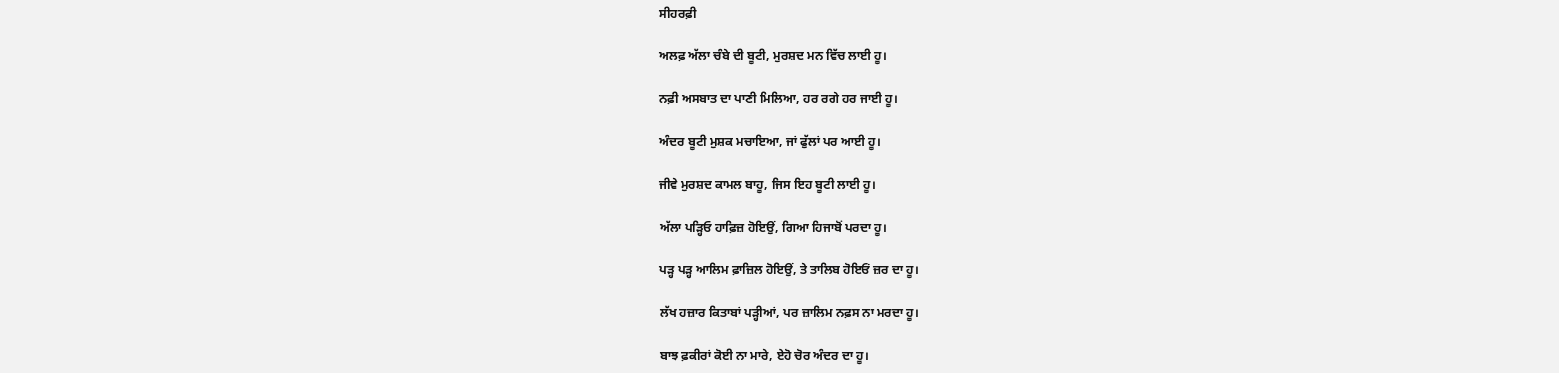ਸੀਹਰਫ਼ੀ

ਅਲਫ਼ ਅੱਲਾ ਚੰਬੇ ਦੀ ਬੂਟੀ, ਮੁਰਸ਼ਦ ਮਨ ਵਿੱਚ ਲਾਈ ਹੂ।

ਨਫ਼ੀ ਅਸਬਾਤ ਦਾ ਪਾਣੀ ਮਿਲਿਆ, ਹਰ ਰਗੇ ਹਰ ਜਾਈ ਹੂ।

ਅੰਦਰ ਬੂਟੀ ਮੁਸ਼ਕ ਮਚਾਇਆ, ਜਾਂ ਫੁੱਲਾਂ ਪਰ ਆਈ ਹੂ।

ਜੀਵੇ ਮੁਰਸ਼ਦ ਕਾਮਲ ਬਾਹੂ, ਜਿਸ ਇਹ ਬੂਟੀ ਲਾਈ ਹੂ।

ਅੱਲਾ ਪੜ੍ਹਿਓ ਹਾਫ਼ਿਜ਼ ਹੋਇਉਂ, ਗਿਆ ਹਿਜਾਬੋਂ ਪਰਦਾ ਹੂ।

ਪੜ੍ਹ ਪੜ੍ਹ ਆਲਿਮ ਫ਼ਾਜ਼ਿਲ ਹੋਇਉਂ, ਤੇ ਤਾਲਿਬ ਹੋਇਓਂ ਜ਼ਰ ਦਾ ਹੂ।

ਲੱਖ ਹਜ਼ਾਰ ਕਿਤਾਬਾਂ ਪੜ੍ਹੀਆਂ, ਪਰ ਜ਼ਾਲਿਮ ਨਫ਼ਸ ਨਾ ਮਰਦਾ ਹੂ।

ਬਾਝ ਫ਼ਕੀਰਾਂ ਕੋਈ ਨਾ ਮਾਰੇ, ਏਹੋ ਚੋਰ ਅੰਦਰ ਦਾ ਹੂ।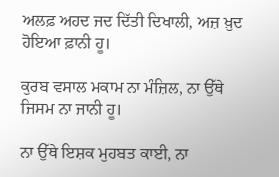ਅਲਫ਼ ਅਹਦ ਜਦ ਦਿੱਤੀ ਦਿਖਾਲੀ, ਅਜ਼ ਖ਼ੁਦ ਹੋਇਆ ਫ਼ਾਨੀ ਹੂ।

ਕੁਰਬ ਵਸਾਲ ਮਕਾਮ ਨਾ ਮੰਜ਼ਿਲ, ਨਾ ਉੱਥੇ ਜਿਸਮ ਨਾ ਜਾਨੀ ਹੂ।

ਨਾ ਉੱਥੇ ਇਸ਼ਕ ਮੁਹਬਤ ਕਾਈ, ਨਾ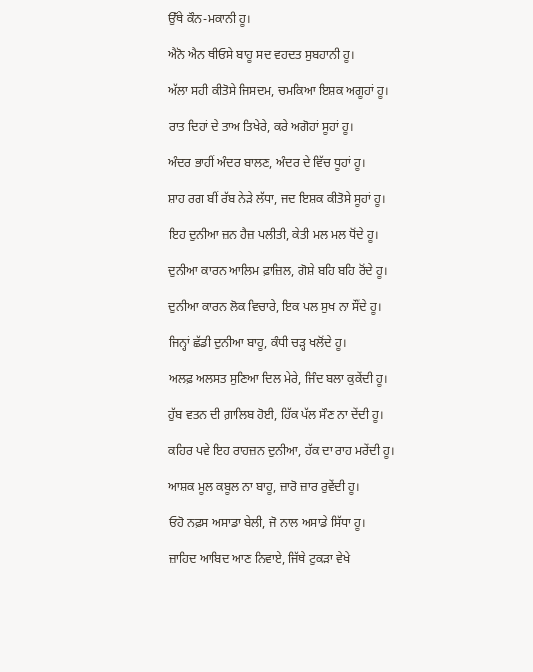ਉੱਥੇ ਕੌਨ-ਮਕਾਨੀ ਹੂ।

ਐਨੋ ਐਨ ਥੀਓਸੇ ਬਾਹੂ ਸਦ ਵਹਦਤ ਸੁਬਹਾਨੀ ਹੂ।

ਅੱਲਾ ਸਹੀ ਕੀਤੋਸੇ ਜਿਸਦਮ, ਚਮਕਿਆ ਇਸ਼ਕ ਅਗੂਹਾਂ ਹੂ।

ਰਾਤ ਦਿਹਾਂ ਦੇ ਤਾਅ ਤਿਖੇਰੇ, ਕਰੇ ਅਗੋਹਾਂ ਸੂਹਾਂ ਹੂ।

ਅੰਦਰ ਭਾਹੀਂ ਅੰਦਰ ਬਾਲਣ, ਅੰਦਰ ਦੇ ਵਿੱਚ ਧੂਹਾਂ ਹੂ।

ਸ਼ਾਹ ਰਗ ਬੀਂ ਰੱਬ ਨੇੜੇ ਲੱਧਾ, ਜਦ ਇਸ਼ਕ ਕੀਤੋਸੇ ਸੂਹਾਂ ਹੂ।

ਇਹ ਦੁਨੀਆ ਜ਼ਨ ਹੈਜ਼ ਪਲੀਤੀ, ਕੇਤੀ ਮਲ ਮਲ ਧੋਂਦੇ ਹੂ।

ਦੁਨੀਆ ਕਾਰਨ ਆਲਿਮ ਫ਼ਾਜ਼ਿਲ, ਗੋਸ਼ੇ ਬਹਿ ਬਹਿ ਰੋਂਦੇ ਹੂ।

ਦੁਨੀਆ ਕਾਰਨ ਲੋਕ ਵਿਚਾਰੇ, ਇਕ ਪਲ ਸੁਖ ਨਾ ਸੌਂਦੇ ਹੂ।

ਜਿਨ੍ਹਾਂ ਛੱਡੀ ਦੁਨੀਆ ਬਾਹੂ, ਕੰਧੀ ਚੜ੍ਹ ਖਲੋਂਦੇ ਹੂ।

ਅਲਫ਼ ਅਲਸਤ ਸੁਣਿਆ ਦਿਲ ਮੇਰੇ, ਜਿੰਦ ਬਲਾ ਕੁਕੇਂਦੀ ਹੂ।

ਹੁੱਬ ਵਤਨ ਦੀ ਗ਼ਾਲਿਬ ਹੋਈ, ਹਿੱਕ ਪੱਲ ਸੌਣ ਨਾ ਦੇਂਦੀ ਹੂ।

ਕਹਿਰ ਪਵੇ ਇਹ ਰਾਹਜ਼ਨ ਦੁਨੀਆ, ਹੱਕ ਦਾ ਰਾਹ ਮਰੇਂਦੀ ਹੂ।

ਆਸ਼ਕ ਮੂਲ ਕਬੂਲ ਨਾ ਬਾਹੂ, ਜ਼ਾਰੋ ਜ਼ਾਰ ਰੁਵੇਂਦੀ ਹੂ।

ਓਹੋ ਨਫ਼ਸ ਅਸਾਡਾ ਬੇਲੀ, ਜੋ ਨਾਲ ਅਸਾਡੇ ਸਿੱਧਾ ਹੂ।

ਜ਼ਾਹਿਦ ਆਬਿਦ ਆਣ ਨਿਵਾਏ, ਜਿੱਥੇ ਟੁਕੜਾ ਵੇਖੇ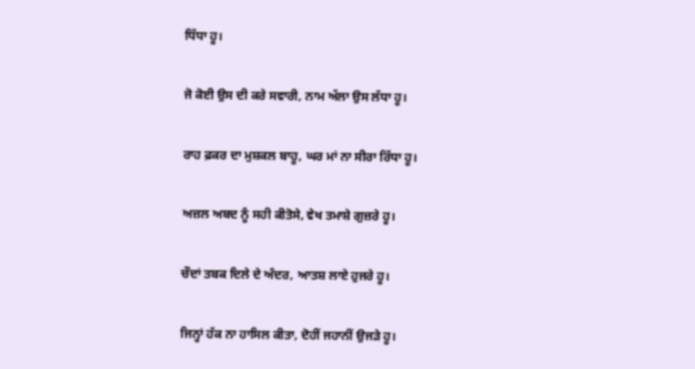ਧਿੱਧਾ ਹੂ।

ਜੋ ਕੋਈ ਉਸ ਦੀ ਕਰੇ ਸਵਾਰੀ, ਨਾਮ ਅੱਲਾ ਉਸ ਲੱਧਾ ਹੂ।

ਰਾਹ ਫ਼ਕਰ ਦਾ ਮੁਸ਼ਕਲ ਬਾਹੂ, ਘਰ ਮਾਂ ਨਾ ਸੀਰਾ ਰਿੱਧਾ ਹੂ।

ਅਜ਼ਲ ਅਬਦ ਨੂੰ ਸਹੀ ਕੀਤੋਸੇ, ਵੇਖ ਤਮਾਸ਼ੇ ਗੁਜ਼ਰੇ ਹੂ।

ਚੌਦਾਂ ਤਬਕ ਦਿਲੇ ਦੇ ਅੰਦਰ, ਆਤਸ਼ ਲਾਏ ਹੁਜਰੇ ਹੂ।

ਜਿਨ੍ਹਾਂ ਹੱਕ ਨਾ ਹਾਸਿਲ ਕੀਤਾ, ਦੋਹੀਂ ਜਹਾਨੀਂ ਉਜੜੇ ਹੂ।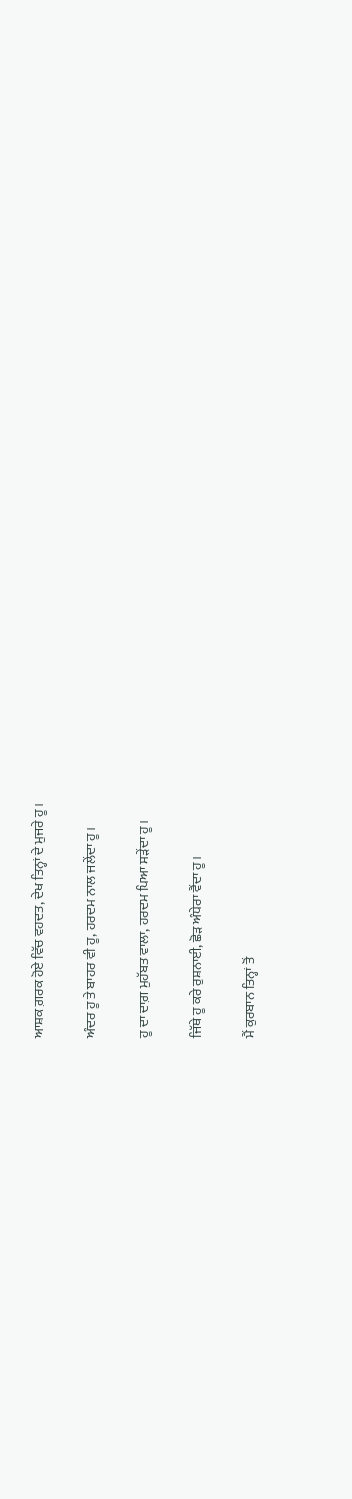ਆਸ਼ਕ ਗ਼ਰਕ ਹੋਏ ਵਿੱਚ ਵਹਦਤ, ਦੇਖ ਤਿਨ੍ਹਾਂ ਦੇ ਮੁਜਰੇ ਹੂ।

ਅੰਦਰ ਹੂ ਤੇ ਬਾਹਰ ਵੀ ਹੂ, ਹਰਦਮ ਨਾਲ ਜਲੇਂਦਾ ਹੂ।

ਹੂ ਦਾ ਦਾਗ਼ ਮੁਹੱਬਤ ਵਾਲਾ, ਹਰਦਮ ਪਿਆ ਸੜੇਂਦਾ ਹੂ।

ਜਿੱਥੇ ਹੂ ਕਰੇ ਰੁਸ਼ਨਾਈ, ਛੋੜ ਅੰਧੇਰਾ ਵੈਂਦਾ ਹੂ।

ਮੈਂ ਕੁਰਬਾਨ ਤਿਨ੍ਹਾਂ ਤੋਂ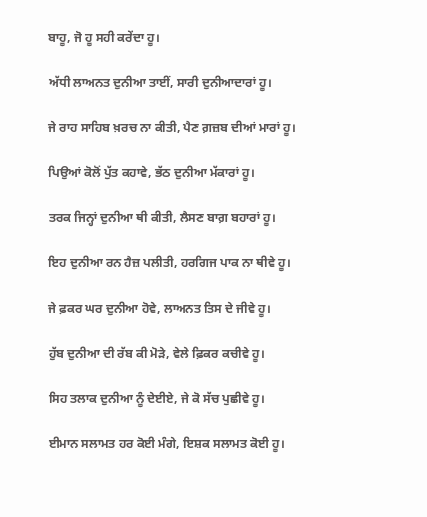ਬਾਹੂ, ਜੋ ਹੂ ਸਹੀ ਕਰੇਂਦਾ ਹੂ।

ਅੱਧੀ ਲਾਅਨਤ ਦੁਨੀਆ ਤਾਈਂ, ਸਾਰੀ ਦੁਨੀਆਦਾਰਾਂ ਹੂ।

ਜੇ ਰਾਹ ਸਾਹਿਬ ਖ਼ਰਚ ਨਾ ਕੀਤੀ, ਪੈਣ ਗ਼ਜ਼ਬ ਦੀਆਂ ਮਾਰਾਂ ਹੂ।

ਪਿਉਆਂ ਕੋਲੋਂ ਪੁੱਤ ਕਹਾਵੇ, ਭੱਠ ਦੁਨੀਆ ਮੱਕਾਰਾਂ ਹੂ।

ਤਰਕ ਜਿਨ੍ਹਾਂ ਦੁਨੀਆ ਥੀ ਕੀਤੀ, ਲੈਸਣ ਬਾਗ਼ ਬਹਾਰਾਂ ਹੂ।

ਇਹ ਦੁਨੀਆ ਰਨ ਹੈਜ਼ ਪਲੀਤੀ, ਹਰਗਿਜ ਪਾਕ ਨਾ ਥੀਵੇ ਹੂ।

ਜੇ ਫ਼ਕਰ ਘਰ ਦੁਨੀਆ ਹੋਵੇ, ਲਾਅਨਤ ਤਿਸ ਦੇ ਜੀਵੇ ਹੂ।

ਹੁੱਬ ਦੁਨੀਆ ਦੀ ਰੱਬ ਕੀ ਮੋੜੇ, ਵੇਲੇ ਫ਼ਿਕਰ ਕਚੀਵੇ ਹੂ।

ਸਿਹ ਤਲਾਕ ਦੁਨੀਆ ਨੂੰ ਦੇਈਏ, ਜੇ ਕੋ ਸੱਚ ਪੁਛੀਵੇ ਹੂ।

ਈਮਾਨ ਸਲਾਮਤ ਹਰ ਕੋਈ ਮੰਗੇ, ਇਸ਼ਕ ਸਲਾਮਤ ਕੋਈ ਹੂ।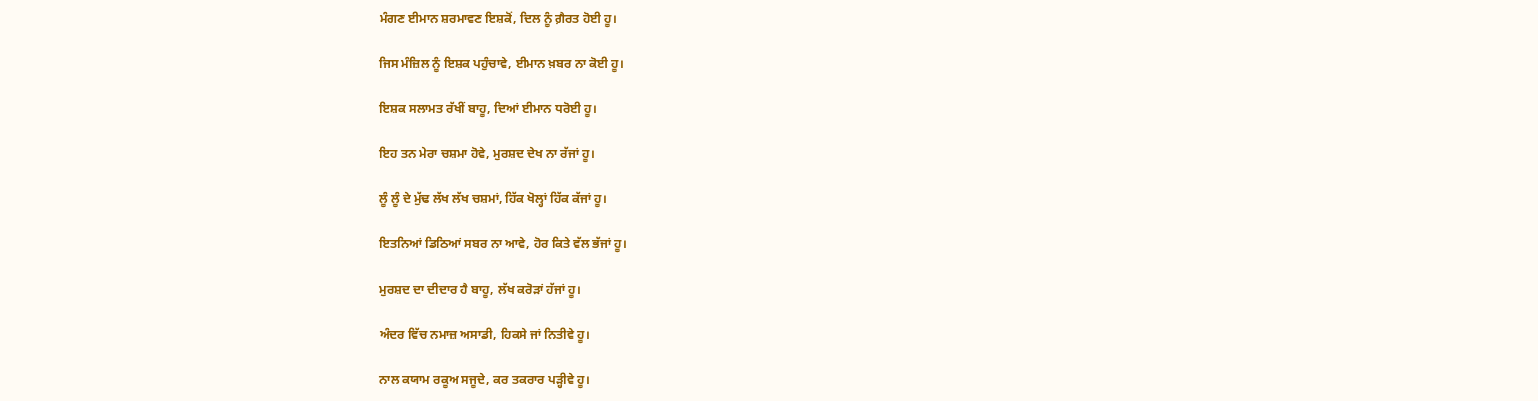ਮੰਗਣ ਈਮਾਨ ਸ਼ਰਮਾਵਣ ਇਸ਼ਕੋਂ, ਦਿਲ ਨੂੰ ਗ਼ੈਰਤ ਹੋਈ ਹੂ।

ਜਿਸ ਮੰਜ਼ਿਲ ਨੂੰ ਇਸ਼ਕ ਪਹੁੰਚਾਵੇ, ਈਮਾਨ ਖ਼ਬਰ ਨਾ ਕੋਈ ਹੂ।

ਇਸ਼ਕ ਸਲਾਮਤ ਰੱਖੀਂ ਬਾਹੂ, ਦਿਆਂ ਈਮਾਨ ਧਰੋਈ ਹੂ।

ਇਹ ਤਨ ਮੇਰਾ ਚਸ਼ਮਾ ਹੋਵੇ, ਮੁਰਸ਼ਦ ਦੇਖ ਨਾ ਰੱਜਾਂ ਹੂ।

ਲੂੰ ਲੂੰ ਦੇ ਮੁੱਢ ਲੱਖ ਲੱਖ ਚਸ਼ਮਾਂ, ਹਿੱਕ ਖੋਲ੍ਹਾਂ ਹਿੱਕ ਕੱਜਾਂ ਹੂ।

ਇਤਨਿਆਂ ਡਿਠਿਆਂ ਸਬਰ ਨਾ ਆਵੇ, ਹੋਰ ਕਿਤੇ ਵੱਲ ਭੱਜਾਂ ਹੂ।

ਮੁਰਸ਼ਦ ਦਾ ਦੀਦਾਰ ਹੈ ਬਾਹੂ, ਲੱਖ ਕਰੋੜਾਂ ਹੱਜਾਂ ਹੂ।

ਅੰਦਰ ਵਿੱਚ ਨਮਾਜ਼ ਅਸਾਡੀ, ਹਿਕਸੇ ਜਾਂ ਨਿਤੀਵੇ ਹੂ।

ਨਾਲ ਕਯਾਮ ਰਕੂਅ ਸਜੂਦੇ, ਕਰ ਤਕਰਾਰ ਪੜ੍ਹੀਵੇ ਹੂ।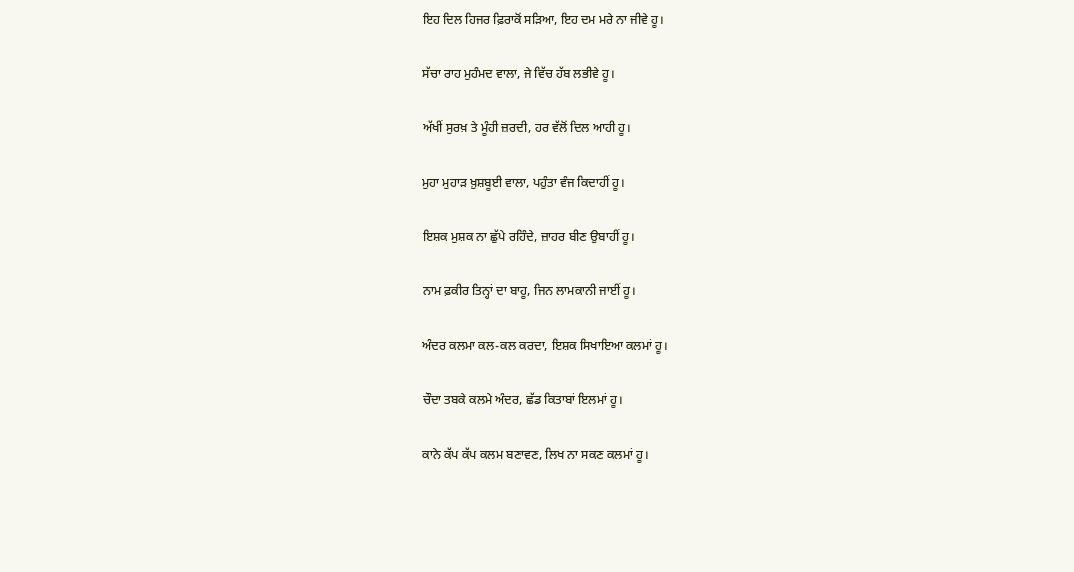ਇਹ ਦਿਲ ਹਿਜਰ ਫ਼ਿਰਾਕੋਂ ਸੜਿਆ, ਇਹ ਦਮ ਮਰੇ ਨਾ ਜੀਵੇ ਹੂ।

ਸੱਚਾ ਰਾਹ ਮੁਹੰਮਦ ਵਾਲਾ, ਜੇ ਵਿੱਚ ਹੱਬ ਲਭੀਵੇ ਹੂ।

ਅੱਖੀਂ ਸੁਰਖ਼ ਤੇ ਮੂੰਹੀ ਜ਼ਰਦੀ, ਹਰ ਵੱਲੋਂ ਦਿਲ ਆਹੀ ਹੂ।

ਮੁਹਾ ਮੁਹਾੜ ਖ਼ੁਸ਼ਬੂਈ ਵਾਲਾ, ਪਹੁੰਤਾ ਵੰਜ ਕਿਦਾਹੀਂ ਹੂ।

ਇਸ਼ਕ ਮੁਸ਼ਕ ਨਾ ਛੁੱਪੇ ਰਹਿੰਦੇ, ਜ਼ਾਹਰ ਬੀਣ ਉਬਾਹੀਂ ਹੂ।

ਨਾਮ ਫ਼ਕੀਰ ਤਿਨ੍ਹਾਂ ਦਾ ਬਾਹੂ, ਜਿਨ ਲਾਮਕਾਨੀ ਜਾਈਂ ਹੂ।

ਅੰਦਰ ਕਲਮਾ ਕਲ-ਕਲ ਕਰਦਾ, ਇਸ਼ਕ ਸਿਖਾਇਆ ਕਲਮਾਂ ਹੂ।

ਚੌਦਾ ਤਬਕੇ ਕਲਮੇ ਅੰਦਰ, ਛੱਡ ਕਿਤਾਬਾਂ ਇਲਮਾਂ ਹੂ।

ਕਾਨੇ ਕੱਪ ਕੱਪ ਕਲਮ ਬਣਾਵਣ, ਲਿਖ ਨਾ ਸਕਣ ਕਲਮਾਂ ਹੂ।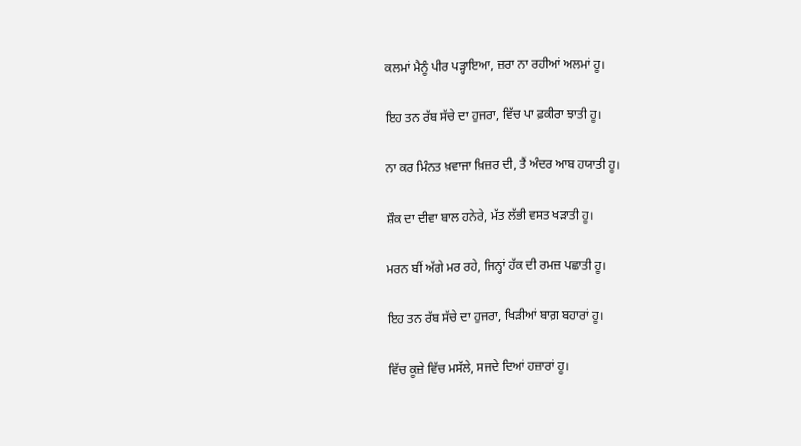ਕਲਮਾਂ ਮੈਨੂੰ ਪੀਰ ਪੜ੍ਹਾਇਆ, ਜ਼ਰਾ ਨਾ ਰਹੀਆਂ ਅਲਮਾਂ ਹੂ।

ਇਹ ਤਨ ਰੱਬ ਸੱਚੇ ਦਾ ਹੁਜਰਾ, ਵਿੱਚ ਪਾ ਫ਼ਕੀਰਾ ਝਾਤੀ ਹੂ।

ਨਾ ਕਰ ਮਿੰਨਤ ਖ਼ਵਾਜਾ ਖ਼ਿਜ਼ਰ ਦੀ, ਤੈਂ ਅੰਦਰ ਆਬ ਹਯਾਤੀ ਹੂ।

ਸ਼ੌਕ ਦਾ ਦੀਵਾ ਬਾਲ ਹਨੇਰੇ, ਮੱਤ ਲੱਭੀ ਵਸਤ ਖੜਾਤੀ ਹੂ।

ਮਰਨ ਬੀਂ ਅੱਗੇ ਮਰ ਰਹੇ, ਜਿਨ੍ਹਾਂ ਹੱਕ ਦੀ ਰਮਜ਼ ਪਛਾਤੀ ਹੂ।

ਇਹ ਤਨ ਰੱਬ ਸੱਚੇ ਦਾ ਹੁਜਰਾ, ਖਿੜੀਆਂ ਬਾਗ਼ ਬਹਾਰਾਂ ਹੂ।

ਵਿੱਚ ਕੂਜ਼ੇ ਵਿੱਚ ਮਸੱਲੇ, ਸਜਦੇ ਦਿਆਂ ਹਜ਼ਾਰਾਂ ਹੂ।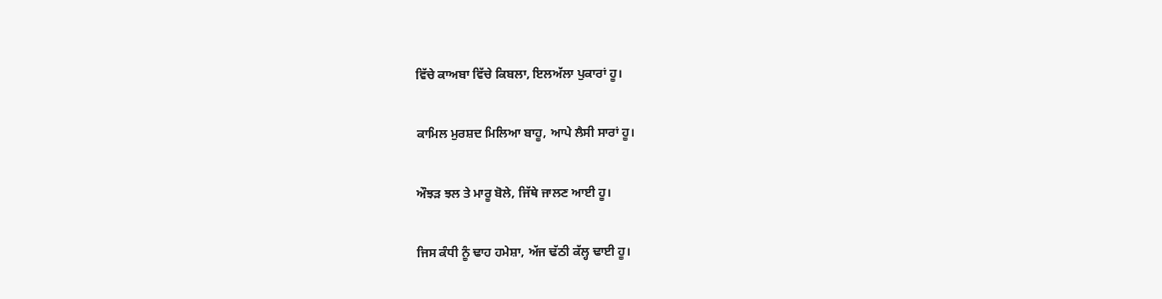ਵਿੱਚੇ ਕਾਅਬਾ ਵਿੱਚੇ ਕਿਬਲਾ, ਇਲਅੱਲਾ ਪੁਕਾਰਾਂ ਹੂ।

ਕਾਮਿਲ ਮੁਰਸ਼ਦ ਮਿਲਿਆ ਬਾਹੂ, ਆਪੇ ਲੈਸੀ ਸਾਰਾਂ ਹੂ।

ਔਝੜ ਝਲ ਤੇ ਮਾਰੂ ਬੋਲੇ, ਜਿੱਥੇ ਜਾਲਣ ਆਈ ਹੂ।

ਜਿਸ ਕੰਧੀ ਨੂੰ ਢਾਹ ਹਮੇਸ਼ਾ, ਅੱਜ ਢੱਠੀ ਕੱਲ੍ਹ ਢਾਈ ਹੂ।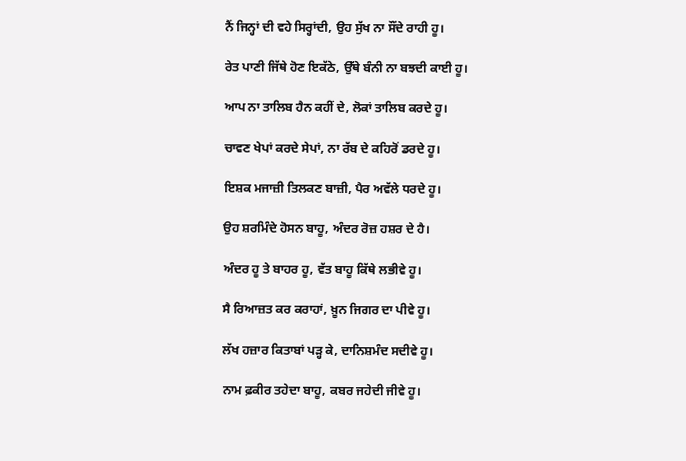ਨੈਂ ਜਿਨ੍ਹਾਂ ਦੀ ਵਹੇ ਸਿਰ੍ਹਾਂਦੀ, ਉਹ ਸੁੱਖ ਨਾ ਸੌਂਦੇ ਰਾਹੀ ਹੂ।

ਰੇਤ ਪਾਣੀ ਜਿੱਥੇ ਹੋਣ ਇਕੱਠੇ, ਉੱਥੇ ਬੰਨੀ ਨਾ ਬਝਦੀ ਕਾਈ ਹੂ।

ਆਪ ਨਾ ਤਾਲਿਬ ਹੈਨ ਕਹੀਂ ਦੇ, ਲੋਕਾਂ ਤਾਲਿਬ ਕਰਦੇ ਹੂ।

ਚਾਵਣ ਖੇਪਾਂ ਕਰਦੇ ਸੇਪਾਂ, ਨਾ ਰੱਬ ਦੇ ਕਹਿਰੋਂ ਡਰਦੇ ਹੂ।

ਇਸ਼ਕ ਮਜਾਜ਼ੀ ਤਿਲਕਣ ਬਾਜ਼ੀ, ਪੈਰ ਅਵੱਲੇ ਧਰਦੇ ਹੂ।

ਉਹ ਸ਼ਰਮਿੰਦੇ ਹੋਸਨ ਬਾਹੂ, ਅੰਦਰ ਰੋਜ਼ ਹਸ਼ਰ ਦੇ ਹੈ।

ਅੰਦਰ ਹੂ ਤੇ ਬਾਹਰ ਹੂ, ਵੱਤ ਬਾਹੂ ਕਿੱਥੇ ਲਭੀਵੇ ਹੂ।

ਸੈ ਰਿਆਜ਼ਤ ਕਰ ਕਰਾਹਾਂ, ਖ਼ੂਨ ਜਿਗਰ ਦਾ ਪੀਵੇ ਹੂ।

ਲੱਖ ਹਜ਼ਾਰ ਕਿਤਾਬਾਂ ਪੜ੍ਹ ਕੇ, ਦਾਨਿਸ਼ਮੰਦ ਸਦੀਵੇ ਹੂ।

ਨਾਮ ਫ਼ਕੀਰ ਤਹੇਦਾ ਬਾਹੂ, ਕਬਰ ਜਹੇਦੀ ਜੀਵੇ ਹੂ।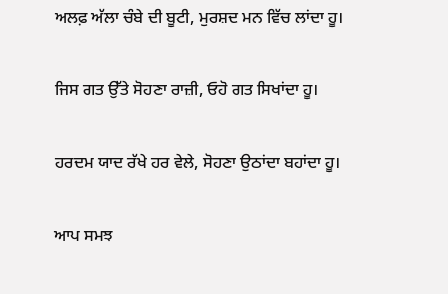ਅਲਫ਼ ਅੱਲਾ ਚੰਬੇ ਦੀ ਬੂਟੀ, ਮੁਰਸ਼ਦ ਮਨ ਵਿੱਚ ਲਾਂਦਾ ਹੂ।

ਜਿਸ ਗਤ ਉੱਤੇ ਸੋਹਣਾ ਰਾਜ਼ੀ, ਓਹੋ ਗਤ ਸਿਖਾਂਦਾ ਹੂ।

ਹਰਦਮ ਯਾਦ ਰੱਖੇ ਹਰ ਵੇਲੇ, ਸੋਹਣਾ ਉਠਾਂਦਾ ਬਹਾਂਦਾ ਹੂ।

ਆਪ ਸਮਝ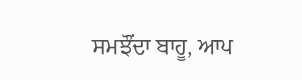ਸਮਝੌਂਦਾ ਬਾਹੂ, ਆਪ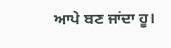ਆਪੇ ਬਣ ਜਾਂਦਾ ਹੂ।